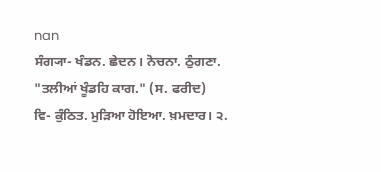nan
ਸੰਗ੍ਯਾ- ਖੰਡਨ. ਛੇਦਨ। ਨੋਚਨਾ. ਠੁੰਗਣਾ. "ਤਲੀਆਂ ਖੂੰਡਹਿ ਕਾਗ." (ਸ. ਫਰੀਦ)
ਵਿ- ਕੁੰਠਿਤ. ਮੁੜਿਆ ਹੋਇਆ. ਖ਼ਮਦਾਰ। ੨.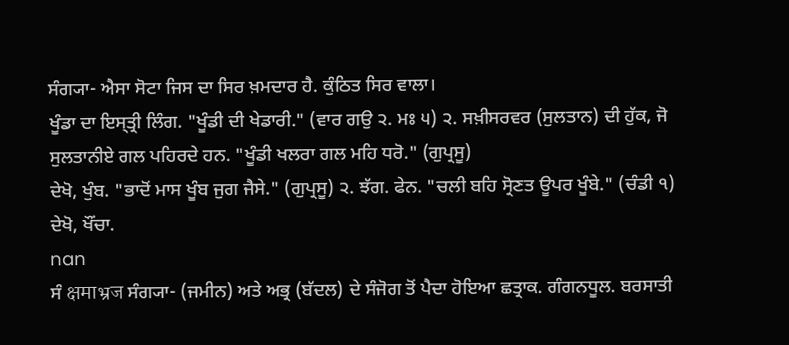ਸੰਗ੍ਯਾ- ਐਸਾ ਸੋਟਾ ਜਿਸ ਦਾ ਸਿਰ ਖ਼ਮਦਾਰ ਹੈ. ਕੁੰਠਿਤ ਸਿਰ ਵਾਲਾ।
ਖੂੰਡਾ ਦਾ ਇਸ੍ਤ੍ਰੀ ਲਿੰਗ. "ਖੂੰਡੀ ਦੀ ਖੇਡਾਰੀ." (ਵਾਰ ਗਉ ੨. ਮਃ ੫) ੨. ਸਖ਼ੀਸਰਵਰ (ਸੁਲਤਾਨ) ਦੀ ਹੁੱਕ, ਜੋ ਸੁਲਤਾਨੀਏ ਗਲ ਪਹਿਰਦੇ ਹਨ. "ਖੂੰਡੀ ਖਲਰਾ ਗਲ ਮਹਿ ਧਰੋ." (ਗੁਪ੍ਰਸੂ)
ਦੇਖੋ, ਖੁੰਬ. "ਭਾਦੋਂ ਮਾਸ ਖੂੰਬ ਜੁਗ ਜੈਸੇ." (ਗੁਪ੍ਰਸੂ) ੨. ਝੱਗ. ਫੇਨ. "ਚਲੀ ਬਹਿ ਸ੍ਰੋਣਤ ਊਪਰ ਖੂੰਬੇ." (ਚੰਡੀ ੧)
ਦੇਖੋ, ਖੌਂਚਾ.
nan
ਸੰ क्षमाभ्रज ਸੰਗ੍ਯਾ- (ਜਮੀਨ) ਅਤੇ ਅਭ੍ਰ (ਬੱਦਲ) ਦੇ ਸੰਜੋਗ ਤੋਂ ਪੈਦਾ ਹੋਇਆ ਛਤ੍ਰਾਕ. ਗੰਗਨਧੂਲ. ਬਰਸਾਤੀ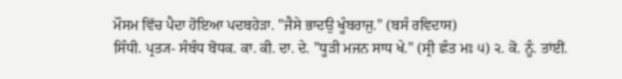ਮੌਸਮ ਵਿੱਚ ਪੈਦਾ ਹੋਇਆ ਪਦਬਹੇੜਾ. "ਜੈਸੇ ਭਾਦਉ ਖੂੰਬਰਾਜੁ." (ਬਸੰ ਰਵਿਦਾਸ)
ਸਿੰਧੀ. ਪ੍ਰਤ੍ਯ- ਸੰਬੰਧ ਬੋਧਕ. ਕਾ. ਕੀ. ਦਾ. ਦੇ. "ਧੂੜੀ ਮਜਨ ਸਾਧ ਖੇ." (ਸ੍ਰੀ ਛੰਤ ਮਃ ੫) ੨. ਕੋ. ਨੂੰ. ਤਾਂਈਂ.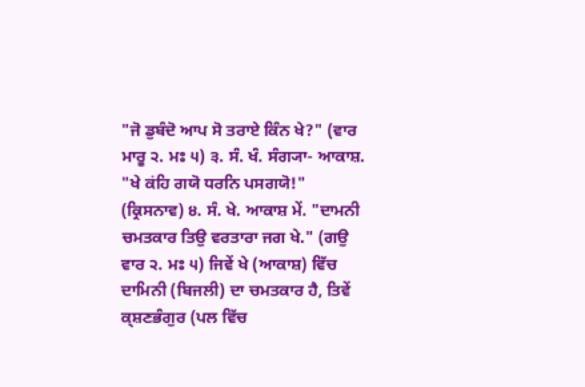"ਜੋ ਡੁਬੰਦੋ ਆਪ ਸੋ ਤਰਾਏ ਕਿੰਨ ਖੇ?" (ਵਾਰ ਮਾਰੂ ੨. ਮਃ ੫) ੩. ਸੰ. ਖੰ. ਸੰਗ੍ਯਾ- ਆਕਾਸ਼. "ਖੇ ਕਂਹਿ ਗਯੋ ਧਰਨਿ ਪਸਗਯੋ!" (ਕ੍ਰਿਸਨਾਵ) ੪. ਸੰ. ਖੇ. ਆਕਾਸ਼ ਮੇਂ. "ਦਾਮਨੀ ਚਮਤਕਾਰ ਤਿਉ ਵਰਤਾਰਾ ਜਗ ਖੇ." (ਗਉ ਵਾਰ ੨. ਮਃ ੫) ਜਿਵੇਂ ਖੇ (ਆਕਾਸ਼) ਵਿੱਚ ਦਾਮਿਨੀ (ਬਿਜਲੀ) ਦਾ ਚਮਤਕਾਰ ਹੈ, ਤਿਵੇਂ ਕ੍ਸ਼ਣਭੰਗੁਰ (ਪਲ ਵਿੱਚ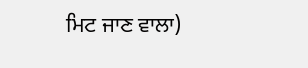ਮਿਟ ਜਾਣ ਵਾਲਾ)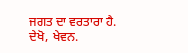ਜਗਤ ਦਾ ਵਰਤਾਰਾ ਹੈ.
ਦੇਖੋ, ਖੇਵਨ.